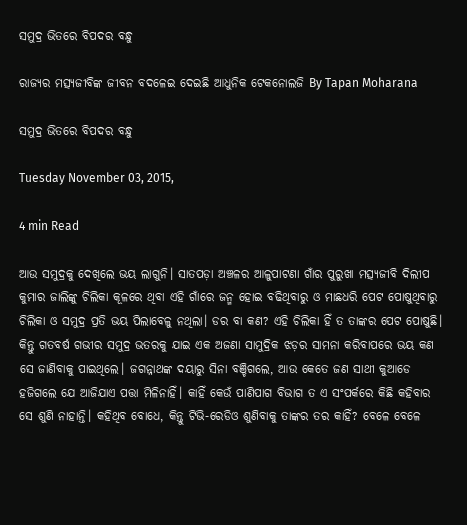ସମୁଦ୍ର ଭିତରେ ବିପଦର ବନ୍ଧୁ

ରାଜ୍ୟର ମତ୍ସ୍ୟଜୀବିଙ୍କ ଜୀବନ ବଦଳେଇ ଦେଇଛି ଆଧୁନିକ ଟେକନୋଲଜି By Tapan Moharana

ସମୁଦ୍ର ଭିତରେ ବିପଦର ବନ୍ଧୁ

Tuesday November 03, 2015,

4 min Read

ଆଉ ସମୁଦ୍ରକୁ ଦେଖିଲେ ଭୟ ଲାଗୁନି। ସାତପଡ଼ା ଅଞ୍ଚଳର ଆଳୁପାଟଣା ଗାଁର ପୁରୁଖା ମତ୍ସ୍ୟଜୀବି ଦିଲୀପ କୁମାର ଜାଲିଙ୍କୁ ଚିଲିକା କୂଳରେ ଥିବା ଏହି ଗାଁରେ ଜନ୍ମ ହୋଇ ବଢିଥିବାରୁ ଓ ମାଛଧରି ପେଟ ପୋଷୁଥିବାରୁ ଚିଲିକା ଓ ସମୁଦ୍ର ପ୍ରତି ଭୟ ପିଲାବେଳୁ ନଥିଲା। ଡର ବା କଣ? ଏହି ଚିଲିକା ହିଁ ତ ତାଙ୍କର ପେଟ ପୋଷୁଛି। କିନ୍ତୁ ଗତବର୍ଷ ଗଭୀର ସମୁଦ୍ର ଭତରକୁ ଯାଇ ଏକ ଅଜଣା ସାମୁଦ୍ରିକ ଝଡ଼ର ସାମନା କରିବାପରେ ଭୟ କଣ ସେ ଜାଣିବାକୁ ପାଇଥିଲେ। ଜଗନ୍ନାଥଙ୍କ ଦୟାରୁ ସିନା ବଞ୍ଚିଗଲେ, ଆଉ କେତେ ଜଣ ସାଥୀ କୁଆଡେ ହଜିଗଲେ ଯେ ଆଜିଯାଏ ପତ୍ତା ମିଳିନାହିଁ। କାହିଁ କେଉଁ ପାଣିପାଗ ବିଭାଗ ତ ଏ ସଂପର୍କରେ କିଛି କହିବାର ସେ ଶୁଣି ନାହାନ୍ତି। କହିଥିବ ବୋଧେ, କିନ୍ତୁ ଟିଭି-ରେଡିଓ ଶୁଣିବାକୁ ତାଙ୍କର ତର କାହିଁ? ବେଳେ ବେଳେ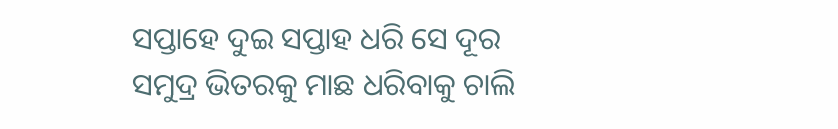ସପ୍ତାହେ ଦୁଇ ସପ୍ତାହ ଧରି ସେ ଦୂର ସମୁଦ୍ର ଭିତରକୁ ମାଛ ଧରିବାକୁ ଚାଲି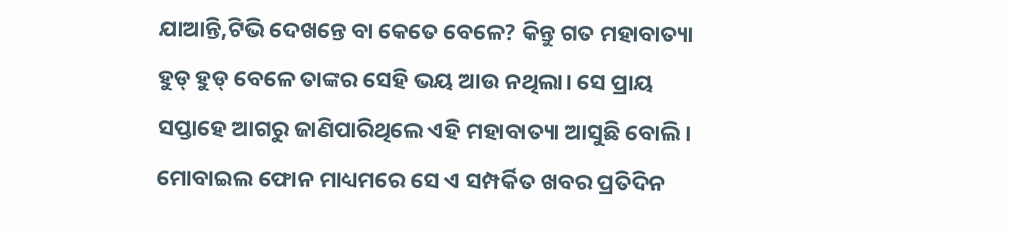ଯାଆନ୍ତି,ଟିଭି ଦେଖନ୍ତେ ବା କେତେ ବେଳେ? କିନ୍ତୁ ଗତ ମହାବାତ୍ୟା ହୁଡ୍ ହୁଡ୍ ବେଳେ ତାଙ୍କର ସେହି ଭୟ ଆଉ ନଥିଲା। ସେ ପ୍ରାୟ ସପ୍ତାହେ ଆଗରୁ ଜାଣିପାରିଥିଲେ ଏହି ମହାବାତ୍ୟା ଆସୁଛି ବୋଲି। ମୋବାଇଲ ଫୋନ ମାଧ୍ୟମରେ ସେ ଏ ସମ୍ପର୍କିତ ଖବର ପ୍ରତିଦିନ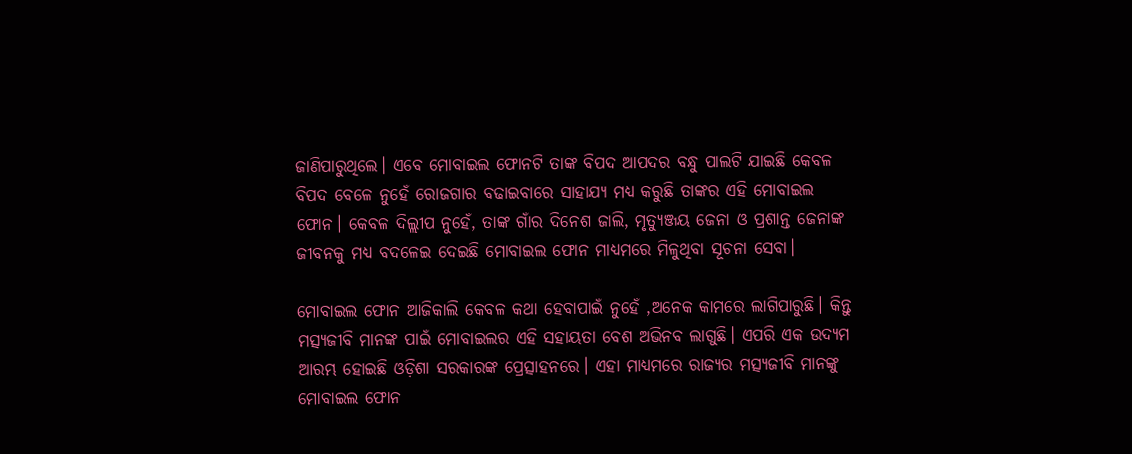ଜାଣିପାରୁଥିଲେ। ଏବେ ମୋବାଇଲ ଫୋନଟି ତାଙ୍କ ବିପଦ ଆପଦର ବନ୍ଧୁ ପାଲଟି ଯାଇଛି କେବଳ ବିପଦ ବେଳେ ନୁହେଁ ରୋଜଗାର ବଢାଇବାରେ ସାହାଯ୍ୟ ମଧ୍ୟ କରୁଛି ତାଙ୍କର ଏହି ମୋବାଇଲ ଫୋନ। କେବଳ ଦିଲ୍ଲୀପ ନୁହେଁ, ତାଙ୍କ ଗାଁର ଦିନେଶ ଜାଲି, ମୃତ୍ୟୁଞ୍ଜୟ ଜେନା ଓ ପ୍ରଶାନ୍ତ ଜେନାଙ୍କ ଜୀବନକୁ ମଧ୍ୟ ବଦଳେଇ ଦେଇଛି ମୋବାଇଲ ଫୋନ ମାଧ୍ୟମରେ ମିଳୁଥିବା ସୂଚନା ସେବା।

ମୋବାଇଲ ଫୋନ ଆଜିକାଲି କେବଳ କଥା ହେବାପାଇଁ ନୁହେଁ ,ଅନେକ କାମରେ ଲାଗିପାରୁଛି। କିନ୍ତୁ ମତ୍ସ୍ୟଜୀବି ମାନଙ୍କ ପାଇଁ ମୋବାଇଲର ଏହି ସହାୟତା ବେଶ ଅଭିନବ ଲାଗୁଛି। ଏପରି ଏକ ଉଦ୍ୟମ ଆରମ୍ଭ ହୋଇଛି ଓଡ଼ିଶା ସରକାରଙ୍କ ପ୍ରେତ୍ସାହନରେ। ଏହା ମାଧ୍ୟମରେ ରାଜ୍ୟର ମତ୍ସ୍ୟଜୀବି ମାନଙ୍କୁ ମୋବାଇଲ ଫୋନ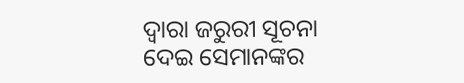ଦ୍ଵାରା ଜରୁରୀ ସୂଚନା ଦେଇ ସେମାନଙ୍କର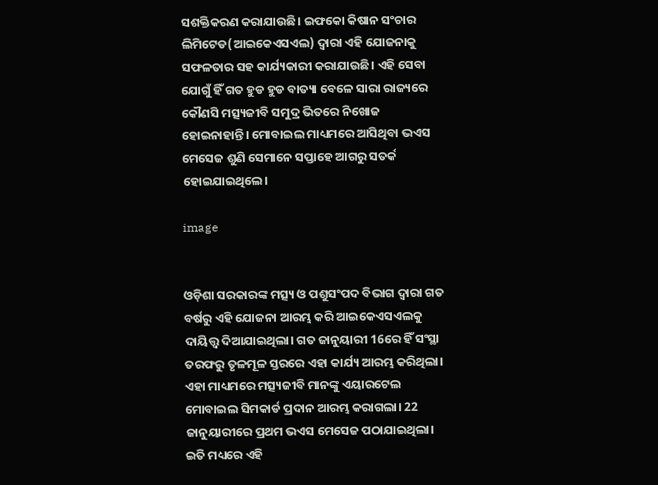ସଶକ୍ତିକରଣ କରାଯାଉଛି। ଇଫକୋ କିଷାନ ସଂଚାର ଲିମିଟେଡ(ଆଇକେଏସଏଲ) ଦ୍ଵାରା ଏହି ଯୋଜନାକୁ ସଫଳତାର ସହ କାର୍ଯ୍ୟକାରୀ କରାଯାଉଛି। ଏହି ସେବା ଯୋଗୁଁ ହିଁ ଗତ ହୁଡ ହୁଡ ବାତ୍ୟା ବେଳେ ସାରା ରାଜ୍ୟରେ କୌଣସି ମତ୍ସ୍ୟଜୀବି ସମୁଦ୍ର ଭିତରେ ନିଖୋଜ ହୋଇନାହାନ୍ତି। ମୋବାଇଲ ମାଧ୍ୟମରେ ଆସିଥିବା ଭଏସ ମେସେଜ ଶୁଣି ସେମାନେ ସପ୍ତାହେ ଆଗରୁ ସତର୍କ ହୋଇଯାଇଥିଲେ।

image


ଓଡ଼ିଶା ସରକାରଙ୍କ ମତ୍ସ୍ୟ ଓ ପଶୁସଂପଦ ବିଭାଗ ଦ୍ଵାରା ଗତ ବର୍ଷରୁ ଏହି ଯୋଜନା ଆରମ୍ଭ କରି ଆଇକେଏସଏଲକୁ ଦାୟିତ୍ତ୍ଵ ଦିଆଯାଇଥିଲା। ଗତ ଜାନୁୟାରୀ 16ରେ ହିଁ ସଂସ୍ଥା ତରଫରୁ ତୃଳମୂଳ ସ୍ତରରେ ଏହା କାର୍ଯ୍ୟ ଆରମ୍ଭ କରିଥିଲା। ଏହା ମାଧ୍ୟମରେ ମତ୍ସ୍ୟଜୀବି ମାନଙ୍କୁ ଏୟାରଟେଲ ମୋବାଇଲ ସିମକାର୍ଡ ପ୍ରଦାନ ଆରମ୍ଭ କରାଗଲା। 22 ଜାନୁୟାରୀରେ ପ୍ରଥମ ଭଏସ ମେସେଜ ପଠାଯାଇଥିଲା। ଇତି ମଧ୍ୟରେ ଏହି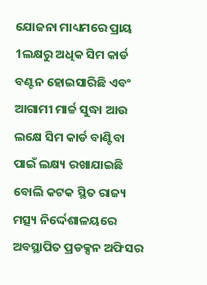ଯୋଜନା ମାଧ୍ୟମରେ ପ୍ରାୟ 1ଲକ୍ଷରୁ ଅଧିକ ସିମ କାର୍ଡ ବଣ୍ଟନ ହୋଇସାରିଛି ଏବଂ ଆଗାମୀ ମାର୍ଚ୍ଚ ସୁଦ୍ଧା ଆଉ ଲକ୍ଷେ ସିମ କାର୍ଡ ବାଣ୍ଟିବା ପାଇଁ ଲକ୍ଷ୍ୟ ରଖାଯାଇଛି ବୋଲି କଟକ ସ୍ଥିତ ରାଜ୍ୟ ମତ୍ସ୍ୟ ନିର୍ଦ୍ଦେଶାଳୟରେ ଅବସ୍ଥାପିତ ପ୍ରଡକ୍ସନ ଅଫିସର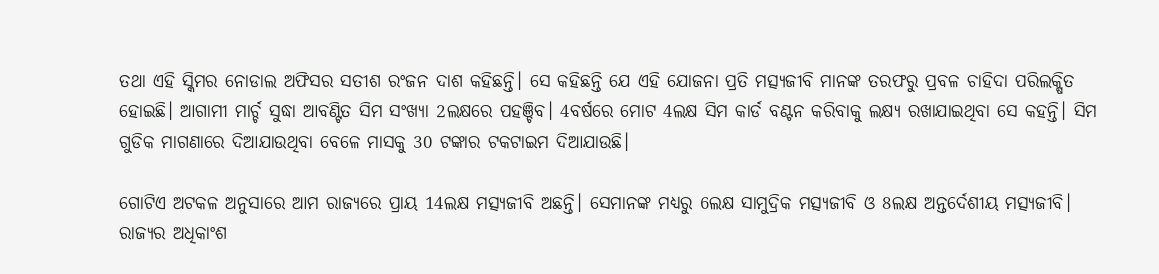ତଥା ଏହି ସ୍କିମର ନୋଡାଲ ଅଫିସର ସତୀଶ ରଂଜନ ଦାଶ କହିଛନ୍ତି। ସେ କହିଛନ୍ତି ଯେ ଏହି ଯୋଜନା ପ୍ରତି ମତ୍ସ୍ୟଜୀବି ମାନଙ୍କ ତରଫରୁ ପ୍ରବଳ ଚାହିଦା ପରିଲକ୍ଷିତ ହୋଇଛି। ଆଗାମୀ ମାର୍ଚ୍ଚ ସୁଦ୍ଧା ଆବଣ୍ଟିତ ସିମ ସଂଖ୍ୟା 2ଲକ୍ଷରେ ପହଞ୍ଚିବ। 4ବର୍ଷରେ ମୋଟ 4ଲକ୍ଷ ସିମ କାର୍ଡ ବଣ୍ଟନ କରିବାକୁ ଲକ୍ଷ୍ୟ ରଖାଯାଇଥିବା ସେ କହନ୍ତି। ସିମ ଗୁଡିକ ମାଗଣାରେ ଦିଆଯାଉଥିବା ବେଳେ ମାସକୁ 30 ଟଙ୍କାର ଟକଟାଇମ ଦିଆଯାଉଛି।

ଗୋଟିଏ ଅଟକଳ ଅନୁସାରେ ଆମ ରାଜ୍ୟରେ ପ୍ରାୟ 14ଲକ୍ଷ ମତ୍ସ୍ୟଜୀବି ଅଛନ୍ତି। ସେମାନଙ୍କ ମଧ୍ୟରୁ 6ଲକ୍ଷ ସାମୁଦ୍ରିକ ମତ୍ସ୍ୟଜୀବି ଓ 8ଲକ୍ଷ ଅନ୍ତର୍ଦେଶୀୟ ମତ୍ସ୍ୟଜୀବି। ରାଜ୍ୟର ଅଧିକାଂଶ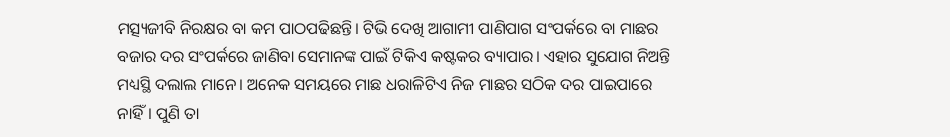ମତ୍ସ୍ୟଜୀବି ନିରକ୍ଷର ବା କମ ପାଠପଢିଛନ୍ତି। ଟିଭି ଦେଖି ଆଗାମୀ ପାଣିପାଗ ସଂପର୍କରେ ବା ମାଛର ବଜାର ଦର ସଂପର୍କରେ ଜାଣିବା ସେମାନଙ୍କ ପାଇଁ ଟିକିଏ କଷ୍ଟକର ବ୍ୟାପାର। ଏହାର ସୁଯୋଗ ନିଅନ୍ତି ମଧ୍ୟସ୍ଥି ଦଲାଲ ମାନେ। ଅନେକ ସମୟରେ ମାଛ ଧରାଳିଟିଏ ନିଜ ମାଛର ସଠିକ ଦର ପାଇପାରେ ନାହିଁ। ପୁଣି ତା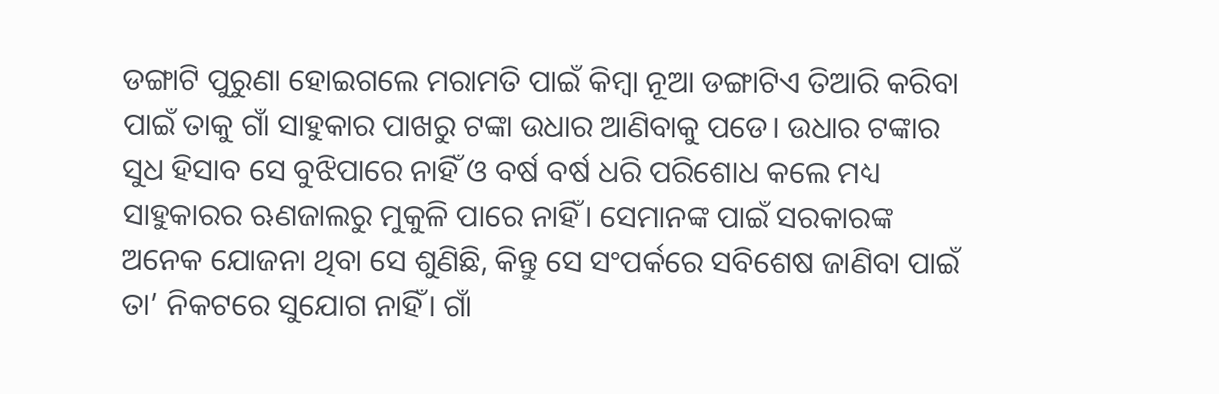ଡଙ୍ଗାଟି ପୁରୁଣା ହୋଇଗଲେ ମରାମତି ପାଇଁ କିମ୍ବା ନୂଆ ଡଙ୍ଗାଟିଏ ତିଆରି କରିବା ପାଇଁ ତାକୁ ଗାଁ ସାହୁକାର ପାଖରୁ ଟଙ୍କା ଉଧାର ଆଣିବାକୁ ପଡେ। ଉଧାର ଟଙ୍କାର ସୁଧ ହିସାବ ସେ ବୁଝିପାରେ ନାହିଁ ଓ ବର୍ଷ ବର୍ଷ ଧରି ପରିଶୋଧ କଲେ ମଧ୍ୟ ସାହୁକାରର ଋଣଜାଲରୁ ମୁକୁଳି ପାରେ ନାହିଁ। ସେମାନଙ୍କ ପାଇଁ ସରକାରଙ୍କ ଅନେକ ଯୋଜନା ଥିବା ସେ ଶୁଣିଛି, କିନ୍ତୁ ସେ ସଂପର୍କରେ ସବିଶେଷ ଜାଣିବା ପାଇଁ ତା’ ନିକଟରେ ସୁଯୋଗ ନାହିଁ। ଗାଁ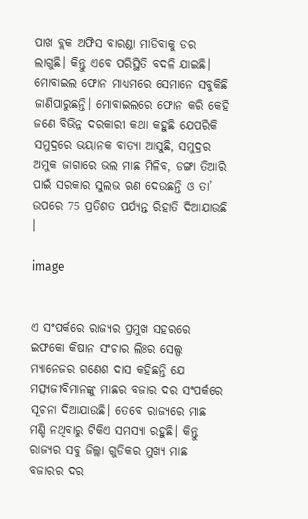ପାଖ ବ୍ଲକ ଅଫିସ ବାରଣ୍ଡା ମାଡିବାକୁ ଡର ଲାଗୁଛି। କିନ୍ତୁ ଏବେ ପରିସ୍ଥିତି ବଦଳି ଯାଇଛି। ମୋବାଇଲ ଫୋନ ମାଧ୍ୟମରେ ସେମାନେ ସବୁକିଛି ଜାଣିପାରୁଛନ୍ତି। ମୋବାଇଲରେ ଫୋନ କରି କେହି ଜଣେ ବିଭିନ୍ନ ଦରକାରୀ କଥା କହୁଛି ଯେପରିକି ସମୁଦ୍ରରେ ଭୟାନକ ବାତ୍ୟା ଆସୁଛି, ସମୁଦ୍ରର ଅମୁକ ଜାଗାରେ ଭଲ ମାଛ ମିଳିବ, ଡଙ୍ଗା ତିଆରି ପାଇଁ ସରକାର ସୁଲଭ ଋଣ ଦେଉଛନ୍ତି ଓ ତା’ ଉପରେ 75 ପ୍ରତିଶତ ପର୍ଯ୍ୟନ୍ତ ରିହାତି ଦିଆଯାଉଛି ।

image


ଏ ସଂପର୍କରେ ରାଜ୍ୟର ପ୍ରମୁଖ ସହରରେ ଇଫକୋ କିଷାନ ସଂଚାର ଲିଃର ସେଲ୍ସ ମ୍ୟାନେଜର ଗଣେଶ ଦାସ କହିଛନ୍ତି ଯେ ମତ୍ସ୍ୟଜୀବିମାନଙ୍କୁ ମାଛର ବଜାର ଦର ସଂପର୍କରେ ସୂଚନା ଦିଆଯାଉଛି। ତେବେ ରାଜ୍ୟରେ ମାଛ ମଣ୍ଡି ନଥିବାରୁ ଟିକିଏ ସମସ୍ୟା ରହୁଛି। କିନ୍ତୁ ରାଜ୍ୟର ସବୁ ଜିଲ୍ଲା ଗୁଡିକର ମୁଖ୍ୟ ମାଛ ବଜାରର ଦର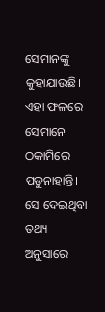ସେମାନଙ୍କୁ କୁହାଯାଉଛି। ଏହା ଫଳରେ ସେମାନେ ଠକାମିରେ ପଡୁନାହାନ୍ତି। ସେ ଦେଇଥିବା ତଥ୍ୟ ଅନୁସାରେ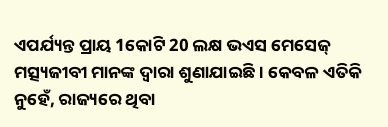ଏପର୍ଯ୍ୟନ୍ତ ପ୍ରାୟ 1କୋଟି 20 ଲକ୍ଷ ଭଏସ ମେସେଜ୍ ମତ୍ସ୍ୟଜୀବୀ ମାନଙ୍କ ଦ୍ଵାରା ଶୁଣାଯାଇଛି। କେବଳ ଏତିକି ନୁହେଁ, ରାଜ୍ୟରେ ଥିବା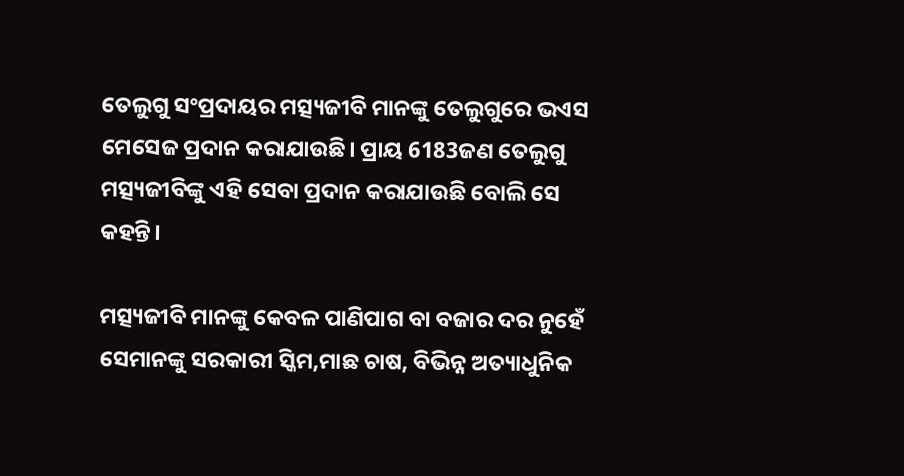ତେଲୁଗୁ ସଂପ୍ରଦାୟର ମତ୍ସ୍ୟଜୀବି ମାନଙ୍କୁ ତେଲୁଗୁରେ ଭଏସ ମେସେଜ ପ୍ରଦାନ କରାଯାଉଛି। ପ୍ରାୟ 6183ଜଣ ତେଲୁଗୁ ମତ୍ସ୍ୟଜୀବିଙ୍କୁ ଏହି ସେବା ପ୍ରଦାନ କରାଯାଉଛି ବୋଲି ସେ କହନ୍ତି।

ମତ୍ସ୍ୟଜୀବି ମାନଙ୍କୁ କେବଳ ପାଣିପାଗ ବା ବଜାର ଦର ନୁହେଁ ସେମାନଙ୍କୁ ସରକାରୀ ସ୍କିମ,ମାଛ ଚାଷ, ବିଭିନ୍ନ ଅତ୍ୟାଧୁନିକ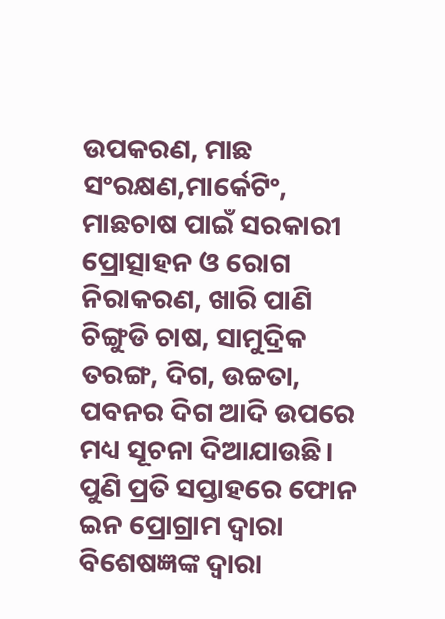ଉପକରଣ, ମାଛ ସଂରକ୍ଷଣ,ମାର୍କେଟିଂ, ମାଛଚାଷ ପାଇଁ ସରକାରୀ ପ୍ରୋତ୍ସାହନ ଓ ରୋଗ ନିରାକରଣ, ଖାରି ପାଣି ଚିଙ୍ଗୁଡି ଚାଷ, ସାମୁଦ୍ରିକ ତରଙ୍ଗ, ଦିଗ, ଉଚ୍ଚତା, ପବନର ଦିଗ ଆଦି ଉପରେ ମଧ୍ୟ ସୂଚନା ଦିଆଯାଉଛି। ପୁଣି ପ୍ରତି ସପ୍ତାହରେ ଫୋନ ଇନ ପ୍ରୋଗ୍ରାମ ଦ୍ଵାରା ବିଶେଷଜ୍ଞଙ୍କ ଦ୍ଵାରା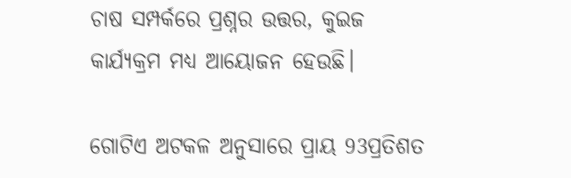ଚାଷ ସମ୍ପର୍କରେ ପ୍ରଶ୍ନର ଉତ୍ତର, କୁଇଜ କାର୍ଯ୍ୟକ୍ରମ ମଧ୍ୟ ଆୟୋଜନ ହେଉଛି।

ଗୋଟିଏ ଅଟକଳ ଅନୁସାରେ ପ୍ରାୟ 93ପ୍ରତିଶତ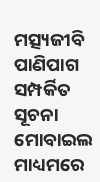ମତ୍ସ୍ୟଜୀବି ପାଣିପାଗ ସମ୍ପର୍କିତ ସୂଚନା ମୋବାଇଲ ମାଧ୍ୟମରେ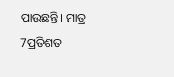ପାଉଛନ୍ତି। ମାତ୍ର 7ପ୍ରତିଶତ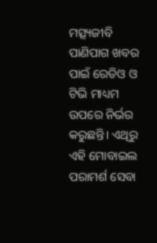ମତ୍ସ୍ୟଜୀବି ପାଣିପାଗ ଖବର ପାଇଁ ରେଡିଓ ଓ ଟିଭି ମାଧ୍ୟମ ଉପରେ ନିର୍ଭର କରୁଛନ୍ତି। ଏଥିରୁ ଏହି ମୋବାଇଲ ପରାମର୍ଶ ସେବା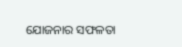ଯୋଜନାର ସଫଳତା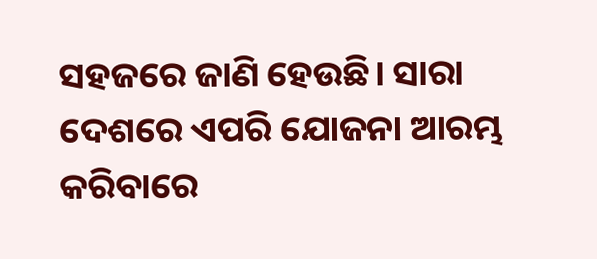ସହଜରେ ଜାଣି ହେଉଛି। ସାରା ଦେଶରେ ଏପରି ଯୋଜନା ଆରମ୍ଭ କରିବାରେ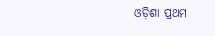ଓଡ଼ିଶା ପ୍ରଥମ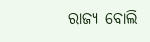ରାଜ୍ୟ ବୋଲି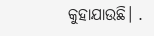କୁହାଯାଉଛି। .